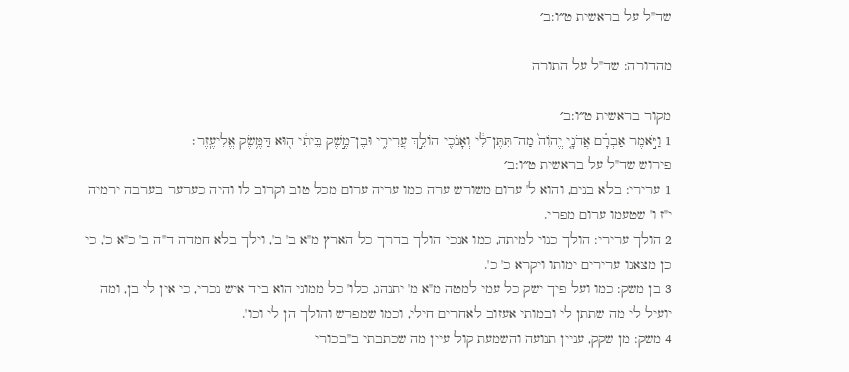שד"ל על בראשית ט״ו:ב׳

מהדורה: שד"ל על התורה

מקור בראשית ט״ו:ב׳
1 וַיֹּ֣אמֶר אַבְרָ֗ם אֲדֹנָ֤י יֱהֹוִה֙ מַה־תִּתֶּן־לִ֔י וְאָנֹכִ֖י הוֹלֵ֣ךְ עֲרִירִ֑י וּבֶן־מֶ֣שֶׁק בֵּיתִ֔י ה֖וּא דַּמֶּ֥שֶׂק אֱלִיעֶֽזֶר׃
פירוש שד"ל על בראשית ט״ו:ב׳
1 ערירי: בלא בנים, והוא ל' ערום משורש ערה כמו עריה ערום מכל טוב וקרוב לו והיה כערער בערבה ירמיה י"ז ו' שטעמו ערום מפרי.
2 הולך ערירי: הולך כנוי למיתה, כמו אנכי הולך בדרך כל הארץ מ"א ב' ב', וילך בלא חמדה ד"ה ב' כ"א כ', כי כן מצאנו ערירים ימותו ויקרא כ' כ'.
3 בן משק: כמו ועל פיך ישק כל עמי למטה מ"א מ' יתנהג, כלו' כל ממוני הוא ביד איש נכרי, כי אין לי בן, ומה יועיל לי מה שתתן לי ובמותי אעזוב לאחרים חילי, וכמו שמפרש והולך הן לי וכו'.
4 משק: מן שקק, עניין תנועה והשמעת קול עיין מה שכתבתי ב"בכורי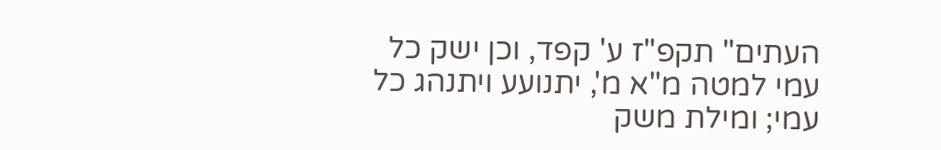העתים" תקפ"ז ע' קפד, וכן ישק כל עמי למטה מ"א מ', יתנועע ויתנהג כל עמי; ומילת משק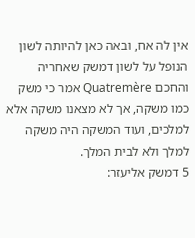אין לה אח, ובאה כאן להיותה לשון הנופל על לשון דמשק שאחריה והחכם Quatremère אמר כי משק כמו משקה, אך לא מצאנו משקה אלא למלכים, ועוד המשקה היה משקה למלך ולא לבית המלך.
5 דמשק אליעזר: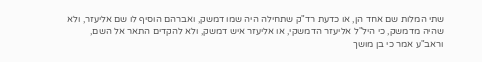שתי המלות שם אחד הן, או כדעת רד"ק שתחילה היה שמו דמשק, ואברהם הוסיף לו שם אליעזר, ולא שהיה מדמשק, כי היל"ל אליעזר הדמשקי, או אליעזר איש דמשק, ולא להקדים התאר אל השם, וראב"ע אמר כי בן מושך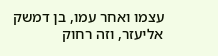עצמו ואחר עמו, בן דמשק אליעזר, וזה רחוק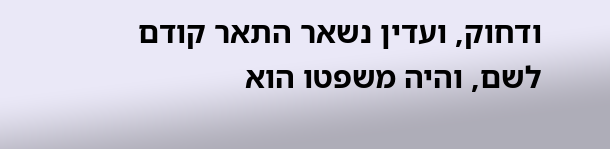ודחוק, ועדין נשאר התאר קודם לשם, והיה משפטו הוא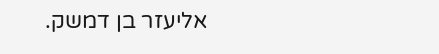אליעזר בן דמשק.